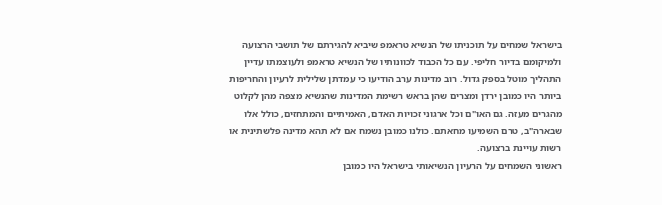בישראל שמחים על תוכניתו של הנשיא טראמפ שיביא להגירתם של תושבי הרצועה ולמיקומם בדיור חליפי. עם כל הכבוד לכוונותיו של הנשיא טראמפ ולעוצמתו עדיין התהליך מוטל בספק גדול. רוב מדינות ערב הודיעו כי עמדתן שלילית לרעיון והחריפות ביותר היו כמובן ירדן ומצרים שהן בראש רשימת המדינות שהנשיא מצפה מהן לקלוט מהגרים מעזה. גם האו"ם וכל ארגוני זכויות האדם, האמיתיים והמתחזים, כולל אלו שבארה"ב, טרם השמיעו מחאתם. כולנו כמובן נשמח אם לא תהא מדינה פלשתינית או רשות עויינת ברצועה.
ראשוני השמחים על הרעיון הנשיאותי בישראל היו כמובן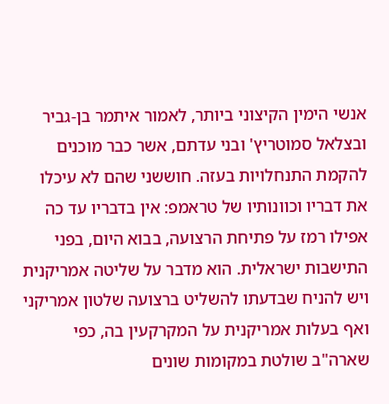אנשי הימין הקיצוני ביותר, לאמור איתמר בן-גביר ובצלאל סמוטריץ' ובני עדתם, אשר כבר מוכנים להקמת התנחלויות בעזה. חוששני שהם לא עיכלו את דבריו וכוונותיו של טראמפ: אין בדבריו עד כה אפילו רמז על פתיחת הרצועה, בבוא היום, בפני התישבות ישראלית. הוא מדבר על שליטה אמריקנית ויש להניח שבדעתו להשליט ברצועה שלטון אמריקני ואף בעלות אמריקנית על המקרקעין בה, כפי שארה"ב שולטת במקומות שונים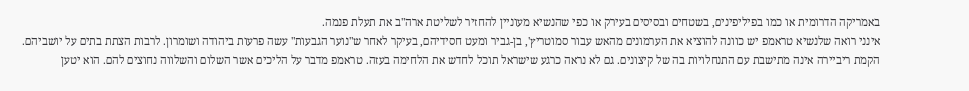באמריקה הדרומית או כמו בפיליפינים, בשטחים ובסיסים בעירק או כפי שהנשיא מעוניין להחזיר לשליטת ארה"ב את תעלת פנמה.
אינני רואה שלנשיא טראמפ יש כוונה להוציא את הערמונים מהאש עבור סמוטריץ', בן-גביר ומעט חסידיהם, בעיקר לאחר ש"נוער הגבעות" עשה פרעות ביהודה ושומרון. לרבות הצתת בתים על יושביהם. הקמת ריביירה אינה מתישבת עם התנחלויות בה של קיצונים. גם לא נראה כרגע שישראל תוכל לחדש את הלחימה בעזה. טראמפ מדבר על הליכים אשר השלום והשלווה נחוצים להם. הוא יטען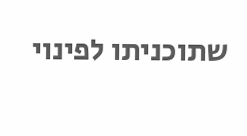שתוכניתו לפינוי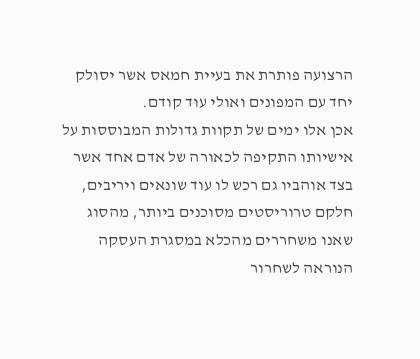הרצועה פותרת את בעיית חמאס אשר יסולק יחד עם המפונים ואולי עוד קודם.
אכן אלו ימים של תקוות גדולות המבוססות על אישיותו התקיפה לכאורה של אדם אחד אשר בצד אוהביו גם רכש לו עוד שונאים ויריבים, חלקם טרוריסטים מסוכנים ביותר, מהסוג שאנו משחררים מהכלא במסגרת העסקה הנוראה לשחרור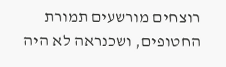רוצחים מורשעים תמורת החטופים, ושכנראה לא היה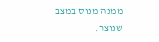ממנה מנוס במצב שנוצר.